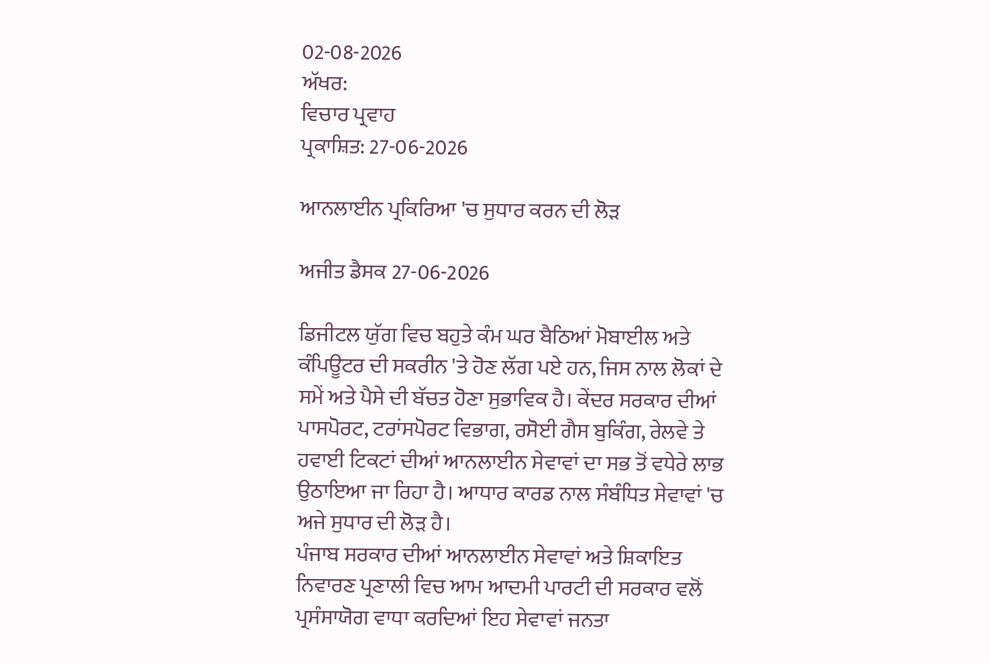02-08-2026
ਅੱਖਰ:
ਵਿਚਾਰ ਪ੍ਰਵਾਹ
ਪ੍ਰਕਾਸ਼ਿਤ: 27-06-2026

ਆਨਲਾਈਨ ਪ੍ਰਕਿਰਿਆ 'ਚ ਸੁਧਾਰ ਕਰਨ ਦੀ ਲੋੜ

ਅਜੀਤ ਡੈਸਕ 27-06-2026

ਡਿਜੀਟਲ ਯੁੱਗ ਵਿਚ ਬਹੁਤੇ ਕੰਮ ਘਰ ਬੈਠਿਆਂ ਮੋਬਾਈਲ ਅਤੇ ਕੰਪਿਊਟਰ ਦੀ ਸਕਰੀਨ 'ਤੇ ਹੋਣ ਲੱਗ ਪਏ ਹਨ, ਜਿਸ ਨਾਲ ਲੋਕਾਂ ਦੇ ਸਮੇਂ ਅਤੇ ਪੈਸੇ ਦੀ ਬੱਚਤ ਹੋਣਾ ਸੁਭਾਵਿਕ ਹੈ। ਕੇਂਦਰ ਸਰਕਾਰ ਦੀਆਂ ਪਾਸਪੋਰਟ, ਟਰਾਂਸਪੋਰਟ ਵਿਭਾਗ, ਰਸੋਈ ਗੈਸ ਬੁਕਿੰਗ, ਰੇਲਵੇ ਤੇ ਹਵਾਈ ਟਿਕਟਾਂ ਦੀਆਂ ਆਨਲਾਈਨ ਸੇਵਾਵਾਂ ਦਾ ਸਭ ਤੋਂ ਵਧੇਰੇ ਲਾਭ ਉਠਾਇਆ ਜਾ ਰਿਹਾ ਹੈ। ਆਧਾਰ ਕਾਰਡ ਨਾਲ ਸੰਬੰਧਿਤ ਸੇਵਾਵਾਂ 'ਚ ਅਜੇ ਸੁਧਾਰ ਦੀ ਲੋੜ ਹੈ।
ਪੰਜਾਬ ਸਰਕਾਰ ਦੀਆਂ ਆਨਲਾਈਨ ਸੇਵਾਵਾਂ ਅਤੇ ਸ਼ਿਕਾਇਤ ਨਿਵਾਰਣ ਪ੍ਰਣਾਲੀ ਵਿਚ ਆਮ ਆਦਮੀ ਪਾਰਟੀ ਦੀ ਸਰਕਾਰ ਵਲੋਂ ਪ੍ਰਸੰਸਾਯੋਗ ਵਾਧਾ ਕਰਦਿਆਂ ਇਹ ਸੇਵਾਵਾਂ ਜਨਤਾ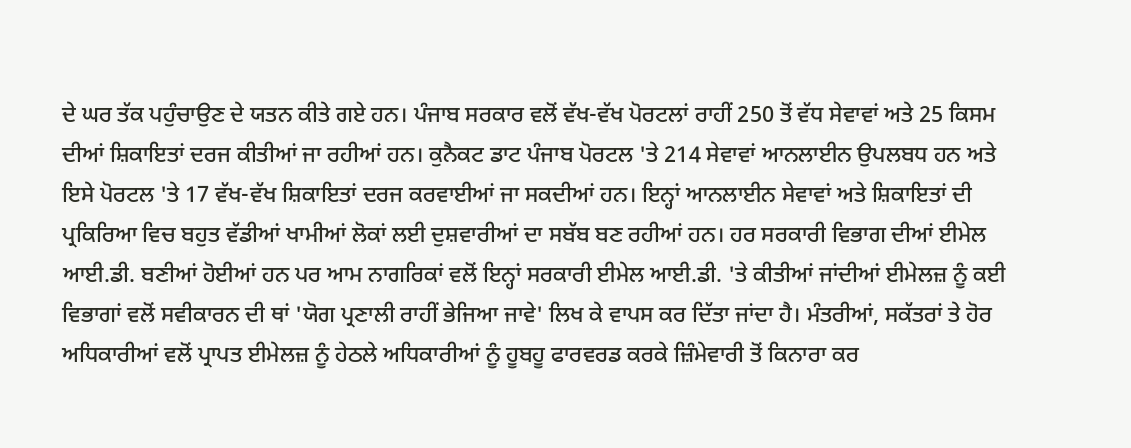ਦੇ ਘਰ ਤੱਕ ਪਹੁੰਚਾਉਣ ਦੇ ਯਤਨ ਕੀਤੇ ਗਏ ਹਨ। ਪੰਜਾਬ ਸਰਕਾਰ ਵਲੋਂ ਵੱਖ-ਵੱਖ ਪੋਰਟਲਾਂ ਰਾਹੀਂ 250 ਤੋਂ ਵੱਧ ਸੇਵਾਵਾਂ ਅਤੇ 25 ਕਿਸਮ ਦੀਆਂ ਸ਼ਿਕਾਇਤਾਂ ਦਰਜ ਕੀਤੀਆਂ ਜਾ ਰਹੀਆਂ ਹਨ। ਕੁਨੈਕਟ ਡਾਟ ਪੰਜਾਬ ਪੋਰਟਲ 'ਤੇ 214 ਸੇਵਾਵਾਂ ਆਨਲਾਈਨ ਉਪਲਬਧ ਹਨ ਅਤੇ ਇਸੇ ਪੋਰਟਲ 'ਤੇ 17 ਵੱਖ-ਵੱਖ ਸ਼ਿਕਾਇਤਾਂ ਦਰਜ ਕਰਵਾਈਆਂ ਜਾ ਸਕਦੀਆਂ ਹਨ। ਇਨ੍ਹਾਂ ਆਨਲਾਈਨ ਸੇਵਾਵਾਂ ਅਤੇ ਸ਼ਿਕਾਇਤਾਂ ਦੀ ਪ੍ਰਕਿਰਿਆ ਵਿਚ ਬਹੁਤ ਵੱਡੀਆਂ ਖਾਮੀਆਂ ਲੋਕਾਂ ਲਈ ਦੁਸ਼ਵਾਰੀਆਂ ਦਾ ਸਬੱਬ ਬਣ ਰਹੀਆਂ ਹਨ। ਹਰ ਸਰਕਾਰੀ ਵਿਭਾਗ ਦੀਆਂ ਈਮੇਲ ਆਈ.ਡੀ. ਬਣੀਆਂ ਹੋਈਆਂ ਹਨ ਪਰ ਆਮ ਨਾਗਰਿਕਾਂ ਵਲੋਂ ਇਨ੍ਹਾਂ ਸਰਕਾਰੀ ਈਮੇਲ ਆਈ.ਡੀ. 'ਤੇ ਕੀਤੀਆਂ ਜਾਂਦੀਆਂ ਈਮੇਲਜ਼ ਨੂੰ ਕਈ ਵਿਭਾਗਾਂ ਵਲੋਂ ਸਵੀਕਾਰਨ ਦੀ ਥਾਂ 'ਯੋਗ ਪ੍ਰਣਾਲੀ ਰਾਹੀਂ ਭੇਜਿਆ ਜਾਵੇ' ਲਿਖ ਕੇ ਵਾਪਸ ਕਰ ਦਿੱਤਾ ਜਾਂਦਾ ਹੈ। ਮੰਤਰੀਆਂ, ਸਕੱਤਰਾਂ ਤੇ ਹੋਰ ਅਧਿਕਾਰੀਆਂ ਵਲੋਂ ਪ੍ਰਾਪਤ ਈਮੇਲਜ਼ ਨੂੰ ਹੇਠਲੇ ਅਧਿਕਾਰੀਆਂ ਨੂੰ ਹੂਬਹੂ ਫਾਰਵਰਡ ਕਰਕੇ ਜ਼ਿੰਮੇਵਾਰੀ ਤੋਂ ਕਿਨਾਰਾ ਕਰ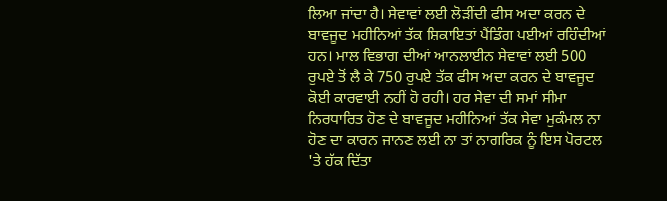ਲਿਆ ਜਾਂਦਾ ਹੈ। ਸੇਵਾਵਾਂ ਲਈ ਲੋੜੀਂਦੀ ਫੀਸ ਅਦਾ ਕਰਨ ਦੇ ਬਾਵਜੂਦ ਮਹੀਨਿਆਂ ਤੱਕ ਸ਼ਿਕਾਇਤਾਂ ਪੈਂਡਿੰਗ ਪਈਆਂ ਰਹਿੰਦੀਆਂ ਹਨ। ਮਾਲ ਵਿਭਾਗ ਦੀਆਂ ਆਨਲਾਈਨ ਸੇਵਾਵਾਂ ਲਈ 500 ਰੁਪਏ ਤੋਂ ਲੈ ਕੇ 750 ਰੁਪਏ ਤੱਕ ਫੀਸ ਅਦਾ ਕਰਨ ਦੇ ਬਾਵਜੂਦ ਕੋਈ ਕਾਰਵਾਈ ਨਹੀਂ ਹੋ ਰਹੀ। ਹਰ ਸੇਵਾ ਦੀ ਸਮਾਂ ਸੀਮਾ ਨਿਰਧਾਰਿਤ ਹੋਣ ਦੇ ਬਾਵਜੂਦ ਮਹੀਨਿਆਂ ਤੱਕ ਸੇਵਾ ਮੁਕੰਮਲ ਨਾ ਹੋਣ ਦਾ ਕਾਰਨ ਜਾਨਣ ਲਈ ਨਾ ਤਾਂ ਨਾਗਰਿਕ ਨੂੰ ਇਸ ਪੋਰਟਲ 'ਤੇ ਹੱਕ ਦਿੱਤਾ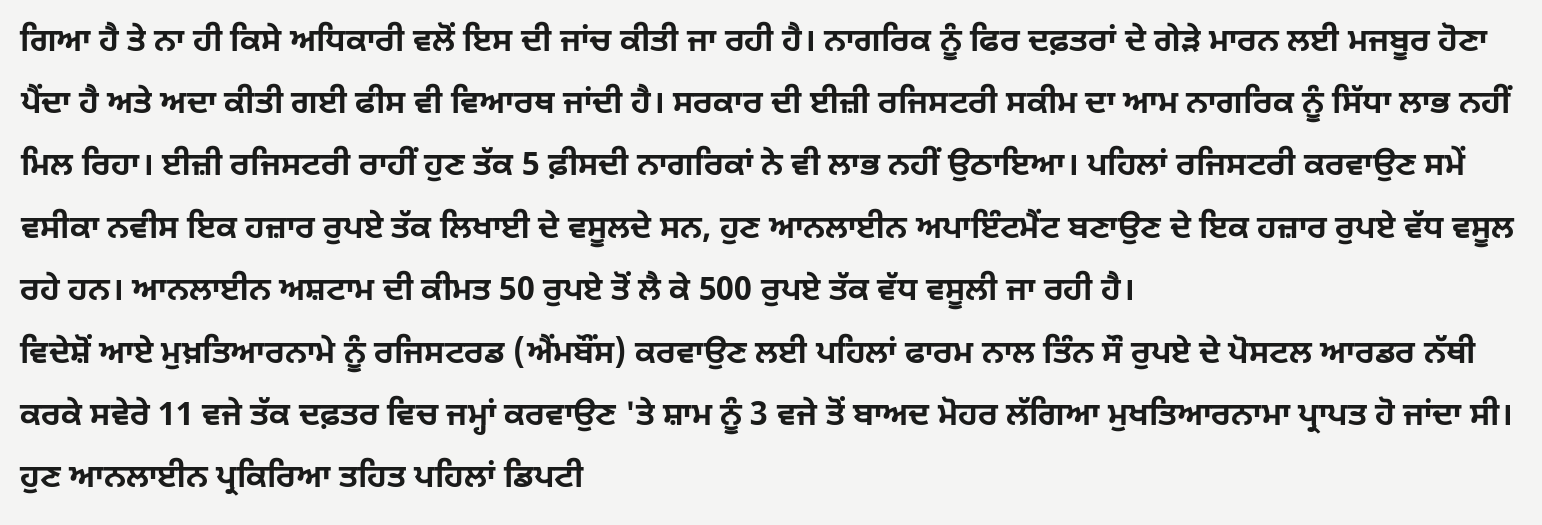ਗਿਆ ਹੈ ਤੇ ਨਾ ਹੀ ਕਿਸੇ ਅਧਿਕਾਰੀ ਵਲੋਂ ਇਸ ਦੀ ਜਾਂਚ ਕੀਤੀ ਜਾ ਰਹੀ ਹੈ। ਨਾਗਰਿਕ ਨੂੰ ਫਿਰ ਦਫ਼ਤਰਾਂ ਦੇ ਗੇੜੇ ਮਾਰਨ ਲਈ ਮਜਬੂਰ ਹੋਣਾ ਪੈਂਦਾ ਹੈ ਅਤੇ ਅਦਾ ਕੀਤੀ ਗਈ ਫੀਸ ਵੀ ਵਿਆਰਥ ਜਾਂਦੀ ਹੈ। ਸਰਕਾਰ ਦੀ ਈਜ਼ੀ ਰਜਿਸਟਰੀ ਸਕੀਮ ਦਾ ਆਮ ਨਾਗਰਿਕ ਨੂੰ ਸਿੱਧਾ ਲਾਭ ਨਹੀਂ ਮਿਲ ਰਿਹਾ। ਈਜ਼ੀ ਰਜਿਸਟਰੀ ਰਾਹੀਂ ਹੁਣ ਤੱਕ 5 ਫ਼ੀਸਦੀ ਨਾਗਰਿਕਾਂ ਨੇ ਵੀ ਲਾਭ ਨਹੀਂ ਉਠਾਇਆ। ਪਹਿਲਾਂ ਰਜਿਸਟਰੀ ਕਰਵਾਉਣ ਸਮੇਂ ਵਸੀਕਾ ਨਵੀਸ ਇਕ ਹਜ਼ਾਰ ਰੁਪਏ ਤੱਕ ਲਿਖਾਈ ਦੇ ਵਸੂਲਦੇ ਸਨ, ਹੁਣ ਆਨਲਾਈਨ ਅਪਾਇੰਟਮੈਂਟ ਬਣਾਉਣ ਦੇ ਇਕ ਹਜ਼ਾਰ ਰੁਪਏ ਵੱਧ ਵਸੂਲ ਰਹੇ ਹਨ। ਆਨਲਾਈਨ ਅਸ਼ਟਾਮ ਦੀ ਕੀਮਤ 50 ਰੁਪਏ ਤੋਂ ਲੈ ਕੇ 500 ਰੁਪਏ ਤੱਕ ਵੱਧ ਵਸੂਲੀ ਜਾ ਰਹੀ ਹੈ।
ਵਿਦੇਸ਼ੋਂ ਆਏ ਮੁਖ਼ਤਿਆਰਨਾਮੇ ਨੂੰ ਰਜਿਸਟਰਡ (ਐਂਮਬੌਂਸ) ਕਰਵਾਉਣ ਲਈ ਪਹਿਲਾਂ ਫਾਰਮ ਨਾਲ ਤਿੰਨ ਸੌ ਰੁਪਏ ਦੇ ਪੋਸਟਲ ਆਰਡਰ ਨੱਥੀ ਕਰਕੇ ਸਵੇਰੇ 11 ਵਜੇ ਤੱਕ ਦਫ਼ਤਰ ਵਿਚ ਜਮ੍ਹਾਂ ਕਰਵਾਉਣ 'ਤੇ ਸ਼ਾਮ ਨੂੰ 3 ਵਜੇ ਤੋਂ ਬਾਅਦ ਮੋਹਰ ਲੱਗਿਆ ਮੁਖਤਿਆਰਨਾਮਾ ਪ੍ਰਾਪਤ ਹੋ ਜਾਂਦਾ ਸੀ। ਹੁਣ ਆਨਲਾਈਨ ਪ੍ਰਕਿਰਿਆ ਤਹਿਤ ਪਹਿਲਾਂ ਡਿਪਟੀ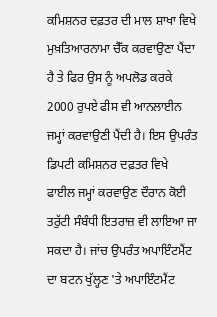ਕਮਿਸ਼ਨਰ ਦਫ਼ਤਰ ਦੀ ਮਾਲ ਸ਼ਾਖਾ ਵਿਖੇ ਮੁਖ਼ਤਿਆਰਨਾਮਾ ਚੈੱਕ ਕਰਵਾਉਣਾ ਪੈਂਦਾ ਹੈ ਤੇ ਫਿਰ ਉਸ ਨੂੰ ਅਪਲੋਡ ਕਰਕੇ 2000 ਰੁਪਏ ਫੀਸ ਵੀ ਆਨਲਾਈਨ ਜਮ੍ਹਾਂ ਕਰਵਾਉਣੀ ਪੈਂਦੀ ਹੈ। ਇਸ ਉਪਰੰਤ ਡਿਪਟੀ ਕਮਿਸ਼ਨਰ ਦਫ਼ਤਰ ਵਿਖੇ ਫਾਈਲ ਜਮ੍ਹਾਂ ਕਰਵਾਉਣ ਦੌਰਾਨ ਕੋਈ ਤਰੁੱਟੀ ਸੰਬੰਧੀ ਇਤਰਾਜ਼ ਵੀ ਲਾਇਆ ਜਾ ਸਕਦਾ ਹੈ। ਜਾਂਚ ਉਪਰੰਤ ਅਪਾਇੰਟਮੈਂਟ ਦਾ ਬਟਨ ਖੁੱਲ੍ਹਣ 'ਤੇ ਅਪਾਇੰਟਮੈਂਟ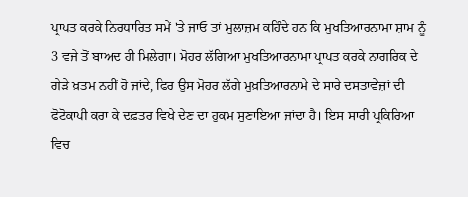ਪ੍ਰਾਪਤ ਕਰਕੇ ਨਿਰਧਾਰਿਤ ਸਮੇਂ 'ਤੇ ਜਾਓ ਤਾਂ ਮੁਲਾਜ਼ਮ ਕਹਿੰਦੇ ਹਨ ਕਿ ਮੁਖਤਿਆਰਨਾਮਾ ਸ਼ਾਮ ਨੂੰ 3 ਵਜੇ ਤੋਂ ਬਾਅਦ ਹੀ ਮਿਲੇਗਾ। ਮੋਹਰ ਲੱਗਿਆ ਮੁਖਤਿਆਰਨਾਮਾ ਪ੍ਰਾਪਤ ਕਰਕੇ ਨਾਗਰਿਕ ਦੇ ਗੇੜੇ ਖ਼ਤਮ ਨਹੀਂ ਹੋ ਜਾਂਦੇ, ਫਿਰ ਉਸ ਮੋਹਰ ਲੱਗੇ ਮੁਖ਼ਤਿਆਰਨਾਮੇ ਦੇ ਸਾਰੇ ਦਸਤਾਵੇਜ਼ਾਂ ਦੀ ਫੋਟੋਕਾਪੀ ਕਰਾ ਕੇ ਦਫ਼ਤਰ ਵਿਖੇ ਦੇਣ ਦਾ ਹੁਕਮ ਸੁਣਾਇਆ ਜਾਂਦਾ ਹੈ। ਇਸ ਸਾਰੀ ਪ੍ਰਕਿਰਿਆ ਵਿਚ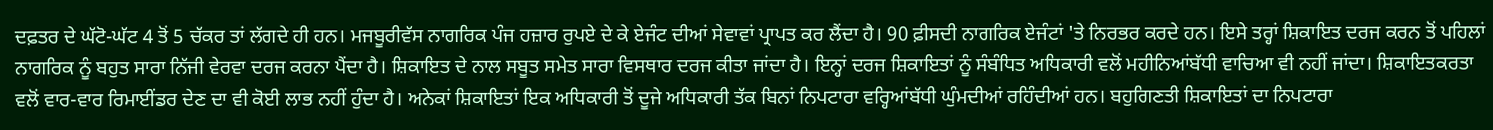ਦਫ਼ਤਰ ਦੇ ਘੱਟੋ-ਘੱਟ 4 ਤੋਂ 5 ਚੱਕਰ ਤਾਂ ਲੱਗਦੇ ਹੀ ਹਨ। ਮਜਬੂਰੀਵੱਸ ਨਾਗਰਿਕ ਪੰਜ ਹਜ਼ਾਰ ਰੁਪਏ ਦੇ ਕੇ ਏਜੰਟ ਦੀਆਂ ਸੇਵਾਵਾਂ ਪ੍ਰਾਪਤ ਕਰ ਲੈਂਦਾ ਹੈ। 90 ਫ਼ੀਸਦੀ ਨਾਗਰਿਕ ਏਜੰਟਾਂ 'ਤੇ ਨਿਰਭਰ ਕਰਦੇ ਹਨ। ਇਸੇ ਤਰ੍ਹਾਂ ਸ਼ਿਕਾਇਤ ਦਰਜ ਕਰਨ ਤੋਂ ਪਹਿਲਾਂ ਨਾਗਰਿਕ ਨੂੰ ਬਹੁਤ ਸਾਰਾ ਨਿੱਜੀ ਵੇਰਵਾ ਦਰਜ ਕਰਨਾ ਪੈਂਦਾ ਹੈ। ਸ਼ਿਕਾਇਤ ਦੇ ਨਾਲ ਸਬੂਤ ਸਮੇਤ ਸਾਰਾ ਵਿਸਥਾਰ ਦਰਜ ਕੀਤਾ ਜਾਂਦਾ ਹੈ। ਇਨ੍ਹਾਂ ਦਰਜ ਸ਼ਿਕਾਇਤਾਂ ਨੂੰ ਸੰਬੰਧਿਤ ਅਧਿਕਾਰੀ ਵਲੋਂ ਮਹੀਨਿਆਂਬੱਧੀ ਵਾਚਿਆ ਵੀ ਨਹੀਂ ਜਾਂਦਾ। ਸ਼ਿਕਾਇਤਕਰਤਾ ਵਲੋਂ ਵਾਰ-ਵਾਰ ਰਿਮਾਈਂਡਰ ਦੇਣ ਦਾ ਵੀ ਕੋਈ ਲਾਭ ਨਹੀਂ ਹੁੰਦਾ ਹੈ। ਅਨੇਕਾਂ ਸ਼ਿਕਾਇਤਾਂ ਇਕ ਅਧਿਕਾਰੀ ਤੋਂ ਦੂਜੇ ਅਧਿਕਾਰੀ ਤੱਕ ਬਿਨਾਂ ਨਿਪਟਾਰਾ ਵਰ੍ਹਿਆਂਬੱਧੀ ਘੁੰਮਦੀਆਂ ਰਹਿੰਦੀਆਂ ਹਨ। ਬਹੁਗਿਣਤੀ ਸ਼ਿਕਾਇਤਾਂ ਦਾ ਨਿਪਟਾਰਾ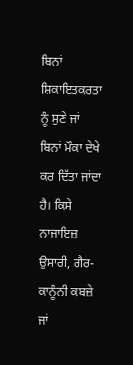ਬਿਨਾਂ ਸ਼ਿਕਾਇਤਕਰਤਾ ਨੂੰ ਸੁਣੇ ਜਾਂ ਬਿਨਾਂ ਮੌਕਾ ਦੇਖੇ ਕਰ ਦਿੱਤਾ ਜਾਂਦਾ ਹੈ। ਕਿਸੇ ਨਾਜਾਇਜ਼ ਉਸਾਰੀ, ਗੈਰ-ਕਾਨੂੰਨੀ ਕਬਜ਼ੇ ਜਾਂ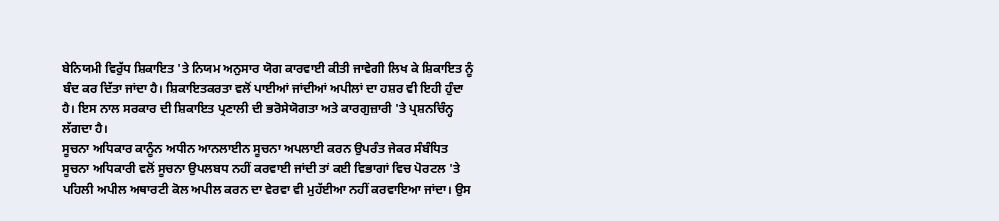ਬੇਨਿਯਮੀ ਵਿਰੁੱਧ ਸ਼ਿਕਾਇਤ 'ਤੇ ਨਿਯਮ ਅਨੁਸਾਰ ਯੋਗ ਕਾਰਵਾਈ ਕੀਤੀ ਜਾਵੇਗੀ ਲਿਖ ਕੇ ਸ਼ਿਕਾਇਤ ਨੂੰ ਬੰਦ ਕਰ ਦਿੱਤਾ ਜਾਂਦਾ ਹੈ। ਸ਼ਿਕਾਇਤਕਰਤਾ ਵਲੋਂ ਪਾਈਆਂ ਜਾਂਦੀਆਂ ਅਪੀਲਾਂ ਦਾ ਹਸ਼ਰ ਵੀ ਇਹੀ ਹੁੰਦਾ ਹੈ। ਇਸ ਨਾਲ ਸਰਕਾਰ ਦੀ ਸ਼ਿਕਾਇਤ ਪ੍ਰਣਾਲੀ ਦੀ ਭਰੋਸੇਯੋਗਤਾ ਅਤੇ ਕਾਰਗੁਜ਼ਾਰੀ 'ਤੇ ਪ੍ਰਸ਼ਨਚਿੰਨ੍ਹ ਲੱਗਦਾ ਹੈ।
ਸੂਚਨਾ ਅਧਿਕਾਰ ਕਾਨੂੰਨ ਅਧੀਨ ਆਨਲਾਈਨ ਸੂਚਨਾ ਅਪਲਾਈ ਕਰਨ ਉਪਰੰਤ ਜੇਕਰ ਸੰਬੰਧਿਤ ਸੂਚਨਾ ਅਧਿਕਾਰੀ ਵਲੋਂ ਸੂਚਨਾ ਉਪਲਬਧ ਨਹੀਂ ਕਰਵਾਈ ਜਾਂਦੀ ਤਾਂ ਕਈ ਵਿਭਾਗਾਂ ਵਿਚ ਪੋਰਟਲ 'ਤੇ ਪਹਿਲੀ ਅਪੀਲ ਅਥਾਰਟੀ ਕੋਲ ਅਪੀਲ ਕਰਨ ਦਾ ਵੇਰਵਾ ਵੀ ਮੁਹੱਈਆ ਨਹੀਂ ਕਰਵਾਇਆ ਜਾਂਦਾ। ਉਸ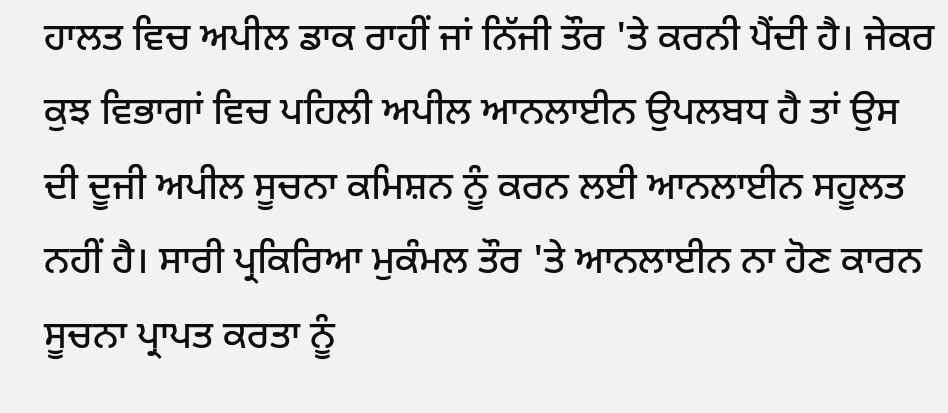ਹਾਲਤ ਵਿਚ ਅਪੀਲ ਡਾਕ ਰਾਹੀਂ ਜਾਂ ਨਿੱਜੀ ਤੌਰ 'ਤੇ ਕਰਨੀ ਪੈਂਦੀ ਹੈ। ਜੇਕਰ ਕੁਝ ਵਿਭਾਗਾਂ ਵਿਚ ਪਹਿਲੀ ਅਪੀਲ ਆਨਲਾਈਨ ਉਪਲਬਧ ਹੈ ਤਾਂ ਉਸ ਦੀ ਦੂਜੀ ਅਪੀਲ ਸੂਚਨਾ ਕਮਿਸ਼ਨ ਨੂੰ ਕਰਨ ਲਈ ਆਨਲਾਈਨ ਸਹੂਲਤ ਨਹੀਂ ਹੈ। ਸਾਰੀ ਪ੍ਰਕਿਰਿਆ ਮੁਕੰਮਲ ਤੌਰ 'ਤੇ ਆਨਲਾਈਨ ਨਾ ਹੋਣ ਕਾਰਨ ਸੂਚਨਾ ਪ੍ਰਾਪਤ ਕਰਤਾ ਨੂੰ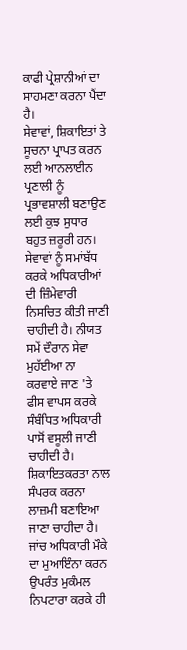ਕਾਫੀ ਪ੍ਰੇਸ਼ਾਨੀਆਂ ਦਾ ਸਾਹਮਣਾ ਕਰਨਾ ਪੈਂਦਾ ਹੈ।
ਸੇਵਾਵਾਂ, ਸ਼ਿਕਾਇਤਾਂ ਤੇ ਸੂਚਨਾ ਪ੍ਰਾਪਤ ਕਰਨ ਲਈ ਆਨਲਾਈਨ ਪ੍ਰਣਾਲੀ ਨੂੰ ਪ੍ਰਭਾਵਸ਼ਾਲੀ ਬਣਾਉਣ ਲਈ ਕੁਝ ਸੁਧਾਰ ਬਹੁਤ ਜ਼ਰੂਰੀ ਹਨ। ਸੇਵਾਵਾਂ ਨੂੰ ਸਮਾਂਬੱਧ ਕਰਕੇ ਅਧਿਕਾਰੀਆਂ ਦੀ ਜ਼ਿੰਮੇਵਾਰੀ ਨਿਸਚਿਤ ਕੀਤੀ ਜਾਣੀ ਚਾਹੀਦੀ ਹੈ। ਨੀਯਤ ਸਮੇਂ ਦੌਰਾਨ ਸੇਵਾ ਮੁਹੱਈਆ ਨਾ ਕਰਵਾਏ ਜਾਣ 'ਤੇ ਫੀਸ ਵਾਪਸ ਕਰਕੇ ਸੰਬੰਧਿਤ ਅਧਿਕਾਰੀ ਪਾਸੋਂ ਵਸੂਲੀ ਜਾਣੀ ਚਾਹੀਦੀ ਹੈ। ਸ਼ਿਕਾਇਤਕਰਤਾ ਨਾਲ ਸੰਪਰਕ ਕਰਨਾ ਲਾਜ਼ਮੀ ਬਣਾਇਆ ਜਾਣਾ ਚਾਹੀਦਾ ਹੈ। ਜਾਂਚ ਅਧਿਕਾਰੀ ਮੌਕੇ ਦਾ ਮੁਆਇੰਨਾ ਕਰਨ ਉਪਰੰਤ ਮੁਕੰਮਲ ਨਿਪਟਾਰਾ ਕਰਕੇ ਹੀ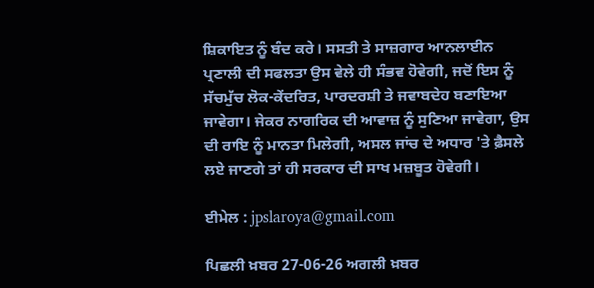ਸ਼ਿਕਾਇਤ ਨੂੰ ਬੰਦ ਕਰੇ। ਸਸਤੀ ਤੇ ਸਾਜ਼ਗਾਰ ਆਨਲਾਈਨ ਪ੍ਰਣਾਲੀ ਦੀ ਸਫਲਤਾ ਉਸ ਵੇਲੇ ਹੀ ਸੰਭਵ ਹੋਵੇਗੀ, ਜਦੋਂ ਇਸ ਨੂੰ ਸੱਚਮੁੱਚ ਲੋਕ-ਕੇਂਦਰਿਤ, ਪਾਰਦਰਸ਼ੀ ਤੇ ਜਵਾਬਦੇਹ ਬਣਾਇਆ ਜਾਵੇਗਾ। ਜੇਕਰ ਨਾਗਰਿਕ ਦੀ ਆਵਾਜ਼ ਨੂੰ ਸੁਣਿਆ ਜਾਵੇਗਾ, ਉਸ ਦੀ ਰਾਇ ਨੂੰ ਮਾਨਤਾ ਮਿਲੇਗੀ, ਅਸਲ ਜਾਂਚ ਦੇ ਅਧਾਰ 'ਤੇ ਫ਼ੈਸਲੇ ਲਏ ਜਾਣਗੇ ਤਾਂ ਹੀ ਸਰਕਾਰ ਦੀ ਸਾਖ ਮਜ਼ਬੂਤ ਹੋਵੇਗੀ।

ਈਮੇਲ : jpslaroya@gmail.com

ਪਿਛਲੀ ਖ਼ਬਰ 27-06-26 ਅਗਲੀ ਖ਼ਬਰ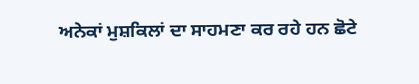ਅਨੇਕਾਂ ਮੁਸ਼ਕਿਲਾਂ ਦਾ ਸਾਹਮਣਾ ਕਰ ਰਹੇ ਹਨ ਛੋਟੇ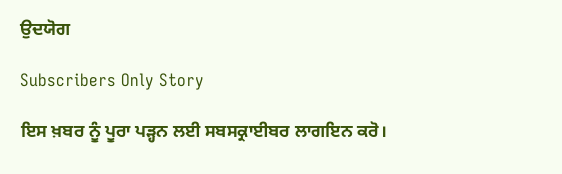ਉਦਯੋਗ

Subscribers Only Story

ਇਸ ਖ਼ਬਰ ਨੂੰ ਪੂਰਾ ਪੜ੍ਹਨ ਲਈ ਸਬਸਕ੍ਰਾਈਬਰ ਲਾਗਇਨ ਕਰੋ।